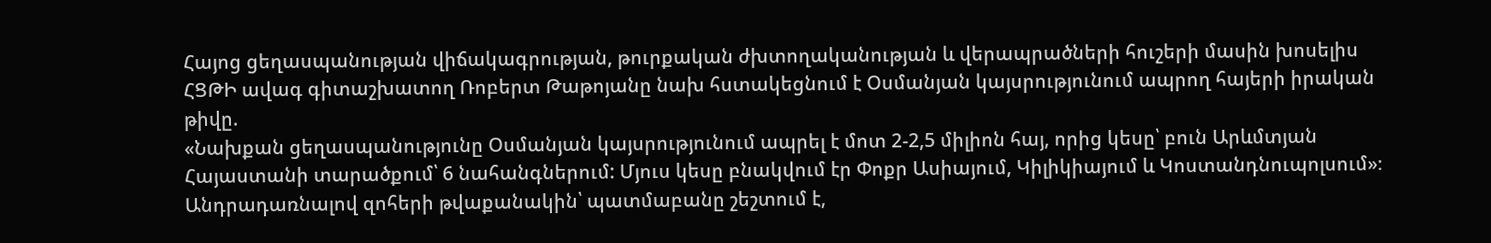Հայոց ցեղասպանության վիճակագրության, թուրքական ժխտողականության և վերապրածների հուշերի մասին խոսելիս ՀՑԹԻ ավագ գիտաշխատող Ռոբերտ Թաթոյանը նախ հստակեցնում է Օսմանյան կայսրությունում ապրող հայերի իրական թիվը.
«Նախքան ցեղասպանությունը Օսմանյան կայսրությունում ապրել է մոտ 2-2,5 միլիոն հայ, որից կեսը՝ բուն Արևմտյան Հայաստանի տարածքում՝ 6 նահանգներում: Մյուս կեսը բնակվում էր Փոքր Ասիայում, Կիլիկիայում և Կոստանդնուպոլսում»։
Անդրադառնալով զոհերի թվաքանակին՝ պատմաբանը շեշտում է,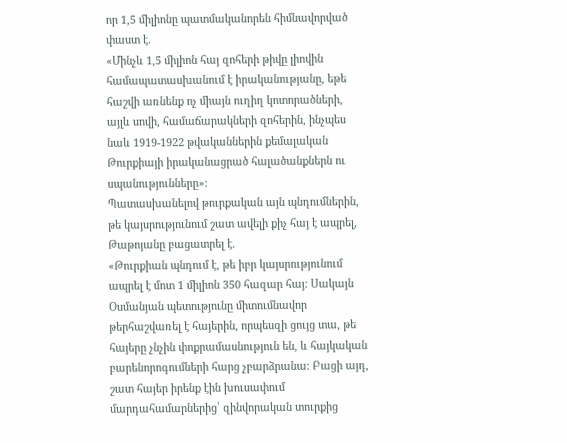որ 1,5 միլիոնը պատմականորեն հիմնավորված փաստ է.
«Մինչև 1,5 միլիոն հայ զոհերի թիվը լիովին համապատասխանում է իրականությանը, եթե հաշվի առնենք ոչ միայն ուղիղ կոտորածների, այլև սովի, համաճարակների զոհերին, ինչպես նաև 1919-1922 թվականներին քեմալական Թուրքիայի իրականացրած հալածանքներն ու սպանությունները»։
Պատասխանելով թուրքական այն պնդումներին, թե կայսրությունում շատ ավելի քիչ հայ է ապրել, Թաթոյանը բացատրել է.
«Թուրքիան պնդում է, թե իբր կայսրությունում ապրել է մոտ 1 միլիոն 350 հազար հայ։ Սակայն Օսմանյան պետությունը միտումնավոր թերհաշվառել է հայերին, որպեսզի ցույց տա, թե հայերը չնչին փոքրամասնություն են, և հայկական բարենորոգումների հարց չբարձրանա։ Բացի այդ, շատ հայեր իրենք էին խուսափում մարդահամարներից՝ զինվորական տուրքից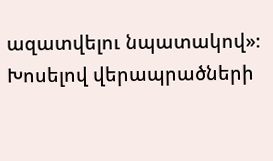ազատվելու նպատակով»։
Խոսելով վերապրածների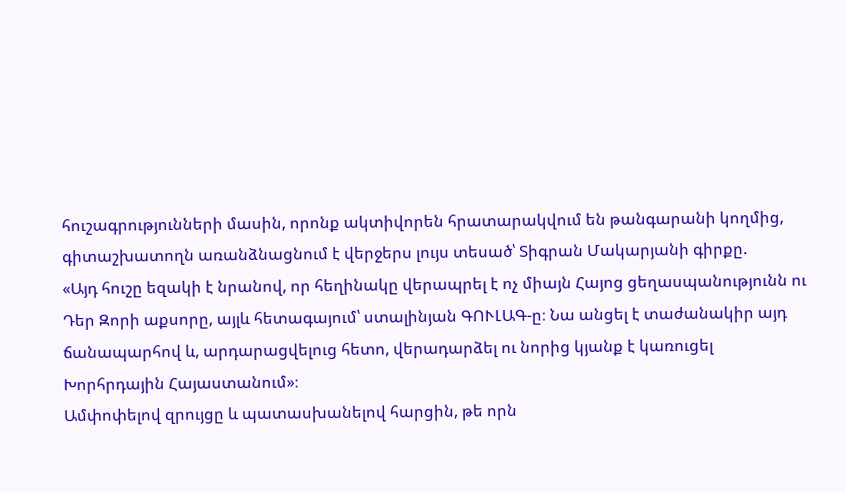հուշագրությունների մասին, որոնք ակտիվորեն հրատարակվում են թանգարանի կողմից, գիտաշխատողն առանձնացնում է վերջերս լույս տեսած՝ Տիգրան Մակարյանի գիրքը.
«Այդ հուշը եզակի է նրանով, որ հեղինակը վերապրել է ոչ միայն Հայոց ցեղասպանությունն ու Դեր Զորի աքսորը, այլև հետագայում՝ ստալինյան ԳՈՒԼԱԳ-ը։ Նա անցել է տաժանակիր այդ ճանապարհով և, արդարացվելուց հետո, վերադարձել ու նորից կյանք է կառուցել Խորհրդային Հայաստանում»։
Ամփոփելով զրույցը և պատասխանելով հարցին, թե որն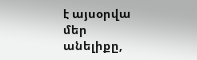է այսօրվա մեր անելիքը,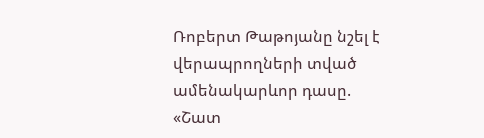Ռոբերտ Թաթոյանը նշել է վերապրողների տված ամենակարևոր դասը.
«Շատ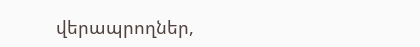վերապրողներ,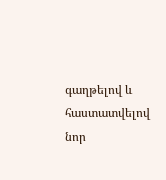գաղթելով և հաստատվելով նոր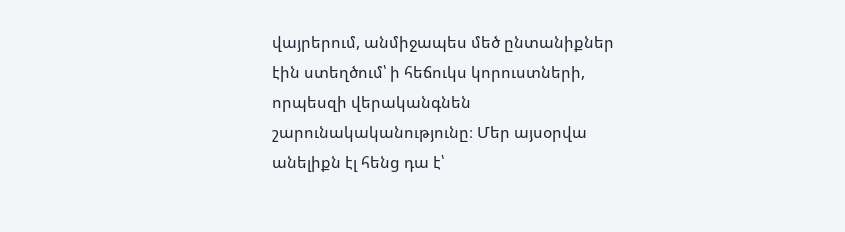վայրերում, անմիջապես մեծ ընտանիքներ էին ստեղծում՝ ի հեճուկս կորուստների, որպեսզի վերականգնեն շարունակականությունը։ Մեր այսօրվա անելիքն էլ հենց դա է՝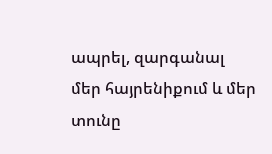ապրել, զարգանալ մեր հայրենիքում և մեր տունը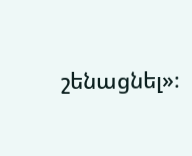շենացնել»։